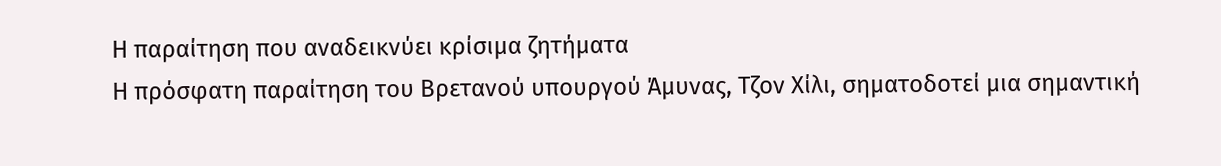Η παραίτηση που αναδεικνύει κρίσιμα ζητήματα
Η πρόσφατη παραίτηση του Βρετανού υπουργού Άμυνας, Τζον Χίλι, σηματοδοτεί μια σημαντική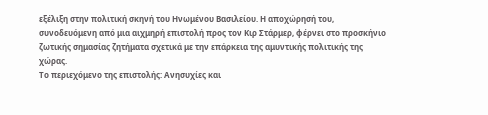εξέλιξη στην πολιτική σκηνή του Ηνωμένου Βασιλείου. Η αποχώρησή του, συνοδευόμενη από μια αιχμηρή επιστολή προς τον Κιρ Στάρμερ, φέρνει στο προσκήνιο ζωτικής σημασίας ζητήματα σχετικά με την επάρκεια της αμυντικής πολιτικής της χώρας.
Το περιεχόμενο της επιστολής: Ανησυχίες και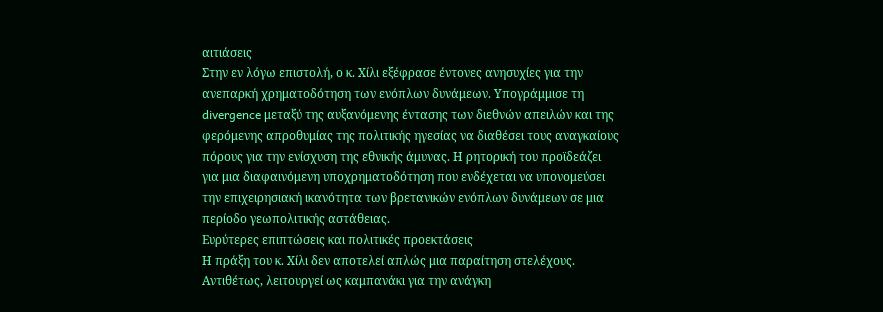αιτιάσεις
Στην εν λόγω επιστολή, ο κ. Χίλι εξέφρασε έντονες ανησυχίες για την ανεπαρκή χρηματοδότηση των ενόπλων δυνάμεων. Υπογράμμισε τη divergence μεταξύ της αυξανόμενης έντασης των διεθνών απειλών και της φερόμενης απροθυμίας της πολιτικής ηγεσίας να διαθέσει τους αναγκαίους πόρους για την ενίσχυση της εθνικής άμυνας. Η ρητορική του προϊδεάζει για μια διαφαινόμενη υποχρηματοδότηση που ενδέχεται να υπονομεύσει την επιχειρησιακή ικανότητα των βρετανικών ενόπλων δυνάμεων σε μια περίοδο γεωπολιτικής αστάθειας.
Ευρύτερες επιπτώσεις και πολιτικές προεκτάσεις
Η πράξη του κ. Χίλι δεν αποτελεί απλώς μια παραίτηση στελέχους. Αντιθέτως, λειτουργεί ως καμπανάκι για την ανάγκη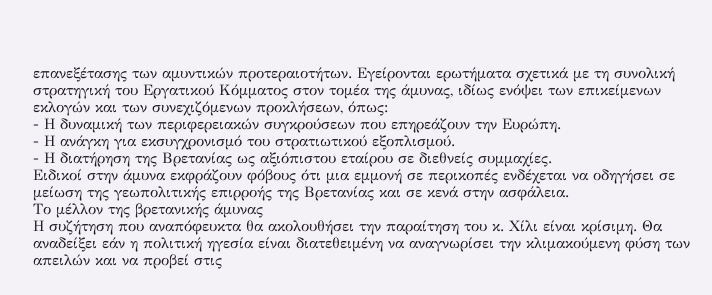επανεξέτασης των αμυντικών προτεραιοτήτων. Εγείρονται ερωτήματα σχετικά με τη συνολική στρατηγική του Εργατικού Κόμματος στον τομέα της άμυνας, ιδίως ενόψει των επικείμενων εκλογών και των συνεχιζόμενων προκλήσεων, όπως:
- Η δυναμική των περιφερειακών συγκρούσεων που επηρεάζουν την Ευρώπη.
- Η ανάγκη για εκσυγχρονισμό του στρατιωτικού εξοπλισμού.
- Η διατήρηση της Βρετανίας ως αξιόπιστου εταίρου σε διεθνείς συμμαχίες.
Ειδικοί στην άμυνα εκφράζουν φόβους ότι μια εμμονή σε περικοπές ενδέχεται να οδηγήσει σε μείωση της γεωπολιτικής επιρροής της Βρετανίας και σε κενά στην ασφάλεια.
Το μέλλον της βρετανικής άμυνας
Η συζήτηση που αναπόφευκτα θα ακολουθήσει την παραίτηση του κ. Χίλι είναι κρίσιμη. Θα αναδείξει εάν η πολιτική ηγεσία είναι διατεθειμένη να αναγνωρίσει την κλιμακούμενη φύση των απειλών και να προβεί στις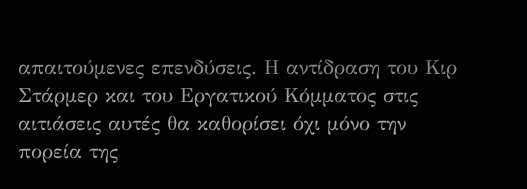απαιτούμενες επενδύσεις. Η αντίδραση του Κιρ Στάρμερ και του Εργατικού Κόμματος στις αιτιάσεις αυτές θα καθορίσει όχι μόνο την πορεία της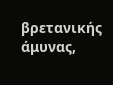βρετανικής άμυνας,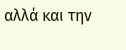αλλά και την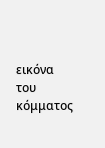εικόνα του κόμματος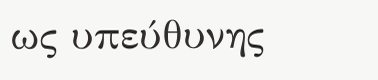ως υπεύθυνης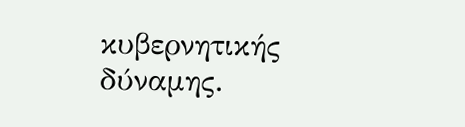κυβερνητικής δύναμης.